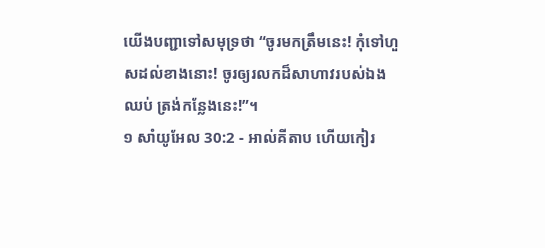យើងបញ្ជាទៅសមុទ្រថា “ចូរមកត្រឹមនេះ! កុំទៅហួសដល់ខាងនោះ! ចូរឲ្យរលកដ៏សាហាវរបស់ឯងឈប់ ត្រង់កន្លែងនេះ!”។
១ សាំយូអែល 30:2 - អាល់គីតាប ហើយកៀរ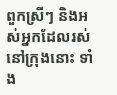ពួកស្រីៗ និងអស់អ្នកដែលរស់នៅក្រុងនោះ ទាំង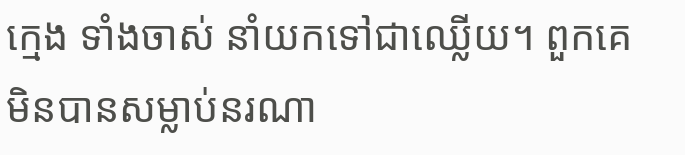ក្មេង ទាំងចាស់ នាំយកទៅជាឈ្លើយ។ ពួកគេមិនបានសម្លាប់នរណា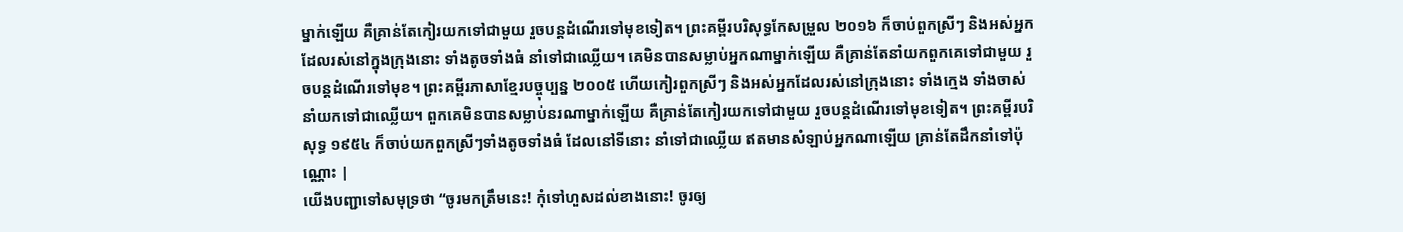ម្នាក់ឡើយ គឺគ្រាន់តែកៀរយកទៅជាមួយ រួចបន្ដដំណើរទៅមុខទៀត។ ព្រះគម្ពីរបរិសុទ្ធកែសម្រួល ២០១៦ ក៏ចាប់ពួកស្រីៗ និងអស់អ្នកដែលរស់នៅក្នុងក្រុងនោះ ទាំងតូចទាំងធំ នាំទៅជាឈ្លើយ។ គេមិនបានសម្លាប់អ្នកណាម្នាក់ឡើយ គឺគ្រាន់តែនាំយកពួកគេទៅជាមួយ រួចបន្តដំណើរទៅមុខ។ ព្រះគម្ពីរភាសាខ្មែរបច្ចុប្បន្ន ២០០៥ ហើយកៀរពួកស្រីៗ និងអស់អ្នកដែលរស់នៅក្រុងនោះ ទាំងក្មេង ទាំងចាស់ នាំយកទៅជាឈ្លើយ។ ពួកគេមិនបានសម្លាប់នរណាម្នាក់ឡើយ គឺគ្រាន់តែកៀរយកទៅជាមួយ រួចបន្តដំណើរទៅមុខទៀត។ ព្រះគម្ពីរបរិសុទ្ធ ១៩៥៤ ក៏ចាប់យកពួកស្រីៗទាំងតូចទាំងធំ ដែលនៅទីនោះ នាំទៅជាឈ្លើយ ឥតមានសំឡាប់អ្នកណាឡើយ គ្រាន់តែដឹកនាំទៅប៉ុណ្ណោះ |
យើងបញ្ជាទៅសមុទ្រថា “ចូរមកត្រឹមនេះ! កុំទៅហួសដល់ខាងនោះ! ចូរឲ្យ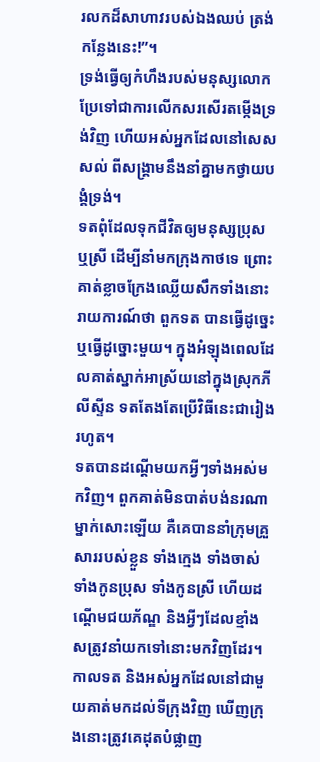រលកដ៏សាហាវរបស់ឯងឈប់ ត្រង់កន្លែងនេះ!”។
ទ្រង់ធ្វើឲ្យកំហឹងរបស់មនុស្សលោក ប្រែទៅជាការលើកសរសើរតម្កើងទ្រង់វិញ ហើយអស់អ្នកដែលនៅសេសសល់ ពីសង្គ្រាមនឹងនាំគ្នាមកថ្វាយបង្គំទ្រង់។
ទតពុំដែលទុកជីវិតឲ្យមនុស្សប្រុស ឬស្រី ដើម្បីនាំមកក្រុងកាថទេ ព្រោះគាត់ខ្លាចក្រែងឈ្លើយសឹកទាំងនោះរាយការណ៍ថា ពួកទត បានធ្វើដូច្នេះ ឬធ្វើដូច្នោះមួយ។ ក្នុងអំឡុងពេលដែលគាត់ស្នាក់អាស្រ័យនៅក្នុងស្រុកភីលីស្ទីន ទតតែងតែប្រើវិធីនេះជារៀងរហូត។
ទតបានដណ្តើមយកអ្វីៗទាំងអស់មកវិញ។ ពួកគាត់មិនបាត់បង់នរណាម្នាក់សោះឡើយ គឺគេបាននាំក្រុមគ្រួសាររបស់ខ្លួន ទាំងក្មេង ទាំងចាស់ ទាំងកូនប្រុស ទាំងកូនស្រី ហើយដណ្តើមជយភ័ណ្ឌ និងអ្វីៗដែលខ្មាំងសត្រូវនាំយកទៅនោះមកវិញដែរ។
កាលទត និងអស់អ្នកដែលនៅជាមួយគាត់មកដល់ទីក្រុងវិញ ឃើញក្រុងនោះត្រូវគេដុតបំផ្លាញ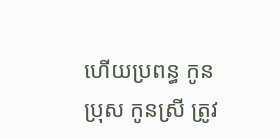ហើយប្រពន្ធ កូនប្រុស កូនស្រី ត្រូវ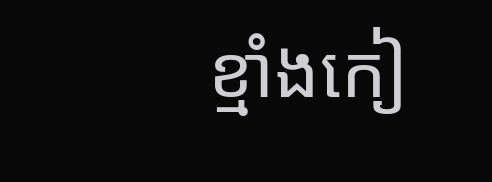ខ្មាំងកៀ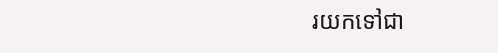រយកទៅជា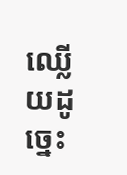ឈ្លើយដូច្នេះ